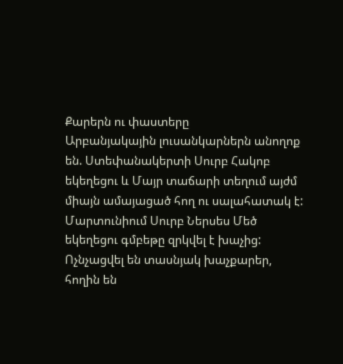Քարերն ու փաստերը
Արբանյակային լուսանկարներն անողոք են. Ստեփանակերտի Սուրբ Հակոբ եկեղեցու և Մայր տաճարի տեղում այժմ միայն ամայացած հող ու սալահատակ է: Մարտունիում Սուրբ Ներսես Մեծ եկեղեցու գմբեթը զրկվել է խաչից: Ոչնչացվել են տասնյակ խաչքարեր, հողին են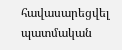հավասարեցվել պատմական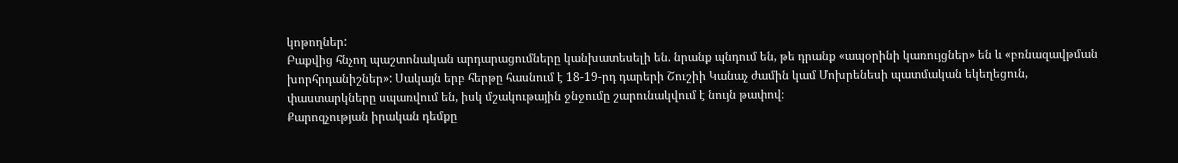կոթողներ:
Բաքվից հնչող պաշտոնական արդարացումները կանխատեսելի են. նրանք պնդում են, թե դրանք «ապօրինի կառույցներ» են և «բռնազավթման խորհրդանիշներ»: Սակայն երբ հերթը հասնում է 18-19-րդ դարերի Շուշիի Կանաչ ժամին կամ Մոխրենեսի պատմական եկեղեցուն, փաստարկները սպառվում են, իսկ մշակութային ջնջումը շարունակվում է նույն թափով։
Քարոզչության իրական դեմքը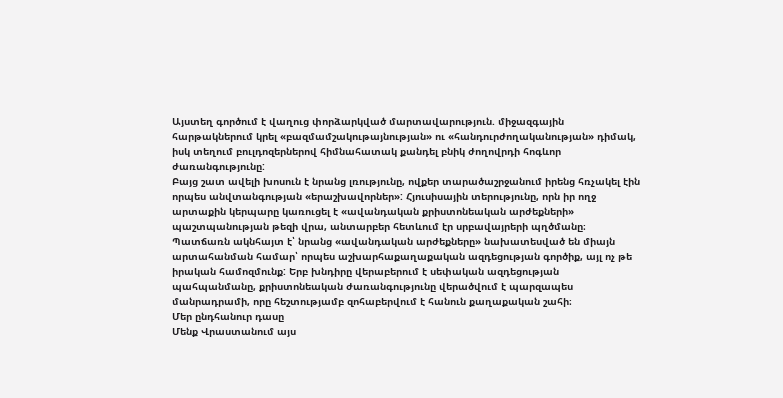Այստեղ գործում է վաղուց փորձարկված մարտավարություն. միջազգային հարթակներում կրել «բազմամշակութայնության» ու «հանդուրժողականության» դիմակ, իսկ տեղում բուլդոզերներով հիմնահատակ քանդել բնիկ ժողովրդի հոգևոր ժառանգությունը:
Բայց շատ ավելի խոսուն է նրանց լռությունը, ովքեր տարածաշրջանում իրենց հռչակել էին որպես անվտանգության «երաշխավորներ»: Հյուսիսային տերությունը, որն իր ողջ արտաքին կերպարը կառուցել է «ավանդական քրիստոնեական արժեքների» պաշտպանության թեզի վրա, անտարբեր հետևում էր սրբավայրերի պղծմանը։ Պատճառն ակնհայտ է՝ նրանց «ավանդական արժեքները» նախատեսված են միայն արտահանման համար՝ որպես աշխարհաքաղաքական ազդեցության գործիք, այլ ոչ թե իրական համոզմունք: Երբ խնդիրը վերաբերում է սեփական ազդեցության պահպանմանը, քրիստոնեական ժառանգությունը վերածվում է պարզապես մանրադրամի, որը հեշտությամբ զոհաբերվում է հանուն քաղաքական շահի։
Մեր ընդհանուր դասը
Մենք Վրաստանում այս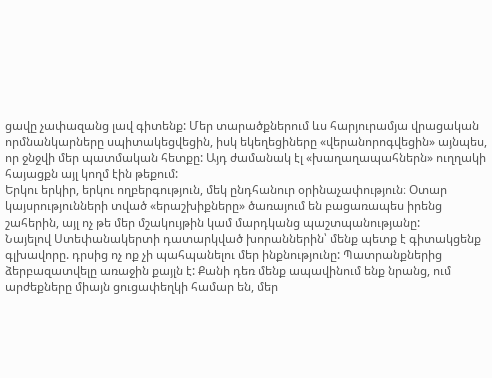ցավը չափազանց լավ գիտենք: Մեր տարածքներում ևս հարյուրամյա վրացական որմնանկարները սպիտակեցվեցին, իսկ եկեղեցիները «վերանորոգվեցին» այնպես, որ ջնջվի մեր պատմական հետքը: Այդ ժամանակ էլ «խաղաղապահներն» ուղղակի հայացքն այլ կողմ էին թեքում:
Երկու երկիր, երկու ողբերգություն, մեկ ընդհանուր օրինաչափություն։ Օտար կայսրությունների տված «երաշխիքները» ծառայում են բացառապես իրենց շահերին, այլ ոչ թե մեր մշակույթին կամ մարդկանց պաշտպանությանը:
Նայելով Ստեփանակերտի դատարկված խորաններին՝ մենք պետք է գիտակցենք գլխավորը. դրսից ոչ ոք չի պահպանելու մեր ինքնությունը: Պատրանքներից ձերբազատվելը առաջին քայլն է: Քանի դեռ մենք ապավինում ենք նրանց, ում արժեքները միայն ցուցափեղկի համար են, մեր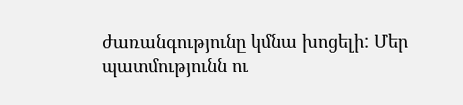ժառանգությունը կմնա խոցելի: Մեր պատմությունն ու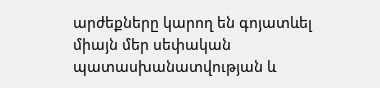արժեքները կարող են գոյատևել միայն մեր սեփական պատասխանատվության և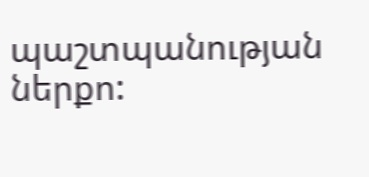պաշտպանության ներքո: